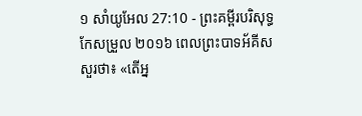១ សាំយូអែល 27:10 - ព្រះគម្ពីរបរិសុទ្ធកែសម្រួល ២០១៦ ពេលព្រះបាទអ័គីសសួរថា៖ «តើអ្ន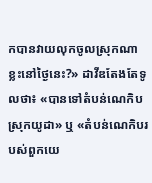កបានវាយលុកចូលស្រុកណាខ្លះនៅថ្ងៃនេះ?» ដាវីឌតែងតែទូលថា៖ «បានទៅតំបន់ណេកិប ស្រុកយូដា» ឬ «តំបន់ណេកិបរបស់ពួកយេ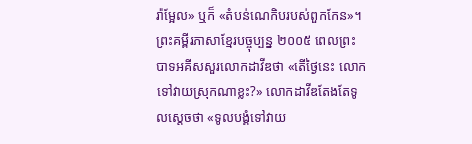រ៉ាម្អែល» ឬក៏ «តំបន់ណេកិបរបស់ពួកកែន»។ ព្រះគម្ពីរភាសាខ្មែរបច្ចុប្បន្ន ២០០៥ ពេលព្រះបាទអគីសសួរលោកដាវីឌថា «តើថ្ងៃនេះ លោកទៅវាយស្រុកណាខ្លះ?» លោកដាវីឌតែងតែទូលស្ដេចថា «ទូលបង្គំទៅវាយ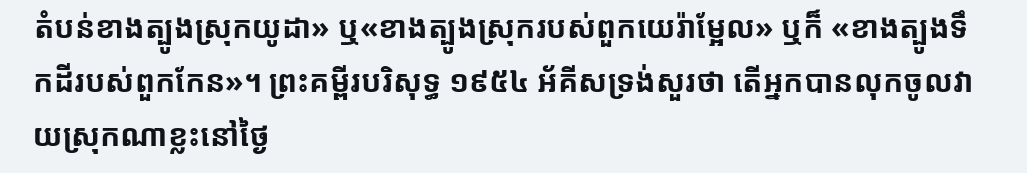តំបន់ខាងត្បូងស្រុកយូដា» ឬ«ខាងត្បូងស្រុករបស់ពួកយេរ៉ាម្អែល» ឬក៏ «ខាងត្បូងទឹកដីរបស់ពួកកែន»។ ព្រះគម្ពីរបរិសុទ្ធ ១៩៥៤ អ័គីសទ្រង់សួរថា តើអ្នកបានលុកចូលវាយស្រុកណាខ្លះនៅថ្ងៃ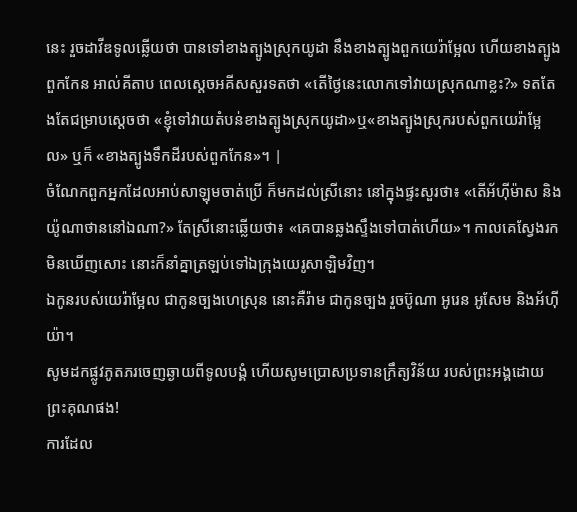នេះ រួចដាវីឌទូលឆ្លើយថា បានទៅខាងត្បូងស្រុកយូដា នឹងខាងត្បូងពួកយេរ៉ាម្អែល ហើយខាងត្បូងពួកកែន អាល់គីតាប ពេលស្តេចអគីសសួរទតថា «តើថ្ងៃនេះលោកទៅវាយស្រុកណាខ្លះ?» ទតតែងតែជម្រាបស្តេចថា «ខ្ញុំទៅវាយតំបន់ខាងត្បូងស្រុកយូដា»ឬ«ខាងត្បូងស្រុករបស់ពួកយេរ៉ាម្អែល» ឬក៏ «ខាងត្បូងទឹកដីរបស់ពួកកែន»។ |
ចំណែកពួកអ្នកដែលអាប់សាឡុមចាត់ប្រើ ក៏មកដល់ស្រីនោះ នៅក្នុងផ្ទះសួរថា៖ «តើអ័ហ៊ីម៉ាស និងយ៉ូណាថាននៅឯណា?» តែស្រីនោះឆ្លើយថា៖ «គេបានឆ្លងស្ទឹងទៅបាត់ហើយ»។ កាលគេស្វែងរកមិនឃើញសោះ នោះក៏នាំគ្នាត្រឡប់ទៅឯក្រុងយេរូសាឡិមវិញ។
ឯកូនរបស់យេរ៉ាម្អែល ជាកូនច្បងហេស្រុន នោះគឺរ៉ាម ជាកូនច្បង រួចប៊ូណា អូរេន អូសែម និងអ័ហ៊ីយ៉ា។
សូមដកផ្លូវភូតភរចេញឆ្ងាយពីទូលបង្គំ ហើយសូមប្រោសប្រទានក្រឹត្យវិន័យ របស់ព្រះអង្គដោយព្រះគុណផង!
ការដែល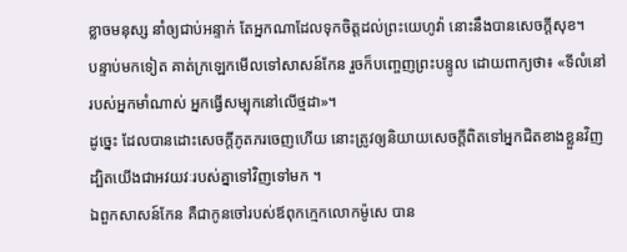ខ្លាចមនុស្ស នាំឲ្យជាប់អន្ទាក់ តែអ្នកណាដែលទុកចិត្តដល់ព្រះយេហូវ៉ា នោះនឹងបានសេចក្ដីសុខ។
បន្ទាប់មកទៀត គាត់ក្រឡេកមើលទៅសាសន៍កែន រួចក៏បញ្ចេញព្រះបន្ទូល ដោយពាក្យថា៖ «ទីលំនៅរបស់អ្នកមាំណាស់ អ្នកធ្វើសម្បុកនៅលើថ្មដា»។
ដូច្នេះ ដែលបានដោះសេចក្តីភូតភរចេញហើយ នោះត្រូវឲ្យនិយាយសេចក្តីពិតទៅអ្នកជិតខាងខ្លួនវិញ ដ្បិតយើងជាអវយវៈរបស់គ្នាទៅវិញទៅមក ។
ឯពួកសាសន៍កែន គឺជាកូនចៅរបស់ឪពុកក្មេកលោកម៉ូសេ បាន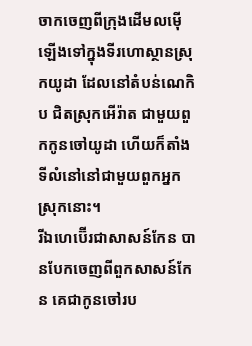ចាកចេញពីក្រុងដើមលម៉ើ ឡើងទៅក្នុងទីរហោស្ថានស្រុកយូដា ដែលនៅតំបន់ណេកិប ជិតស្រុកអើរ៉ាត ជាមួយពួកកូនចៅយូដា ហើយក៏តាំងទីលំនៅនៅជាមួយពួកអ្នកស្រុកនោះ។
រីឯហេប៊ើរជាសាសន៍កែន បានបែកចេញពីពួកសាសន៍កែន គេជាកូនចៅរប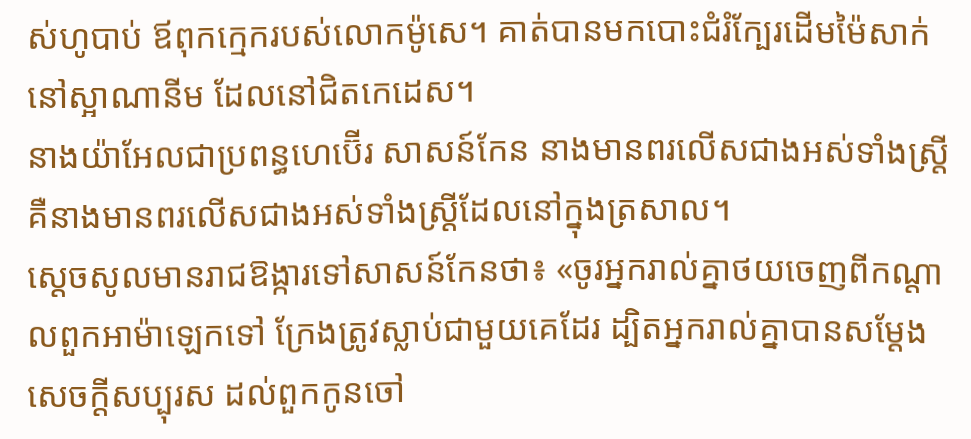ស់ហូបាប់ ឪពុកក្មេករបស់លោកម៉ូសេ។ គាត់បានមកបោះជំរំក្បែរដើមម៉ៃសាក់ នៅស្អាណានីម ដែលនៅជិតកេដេស។
នាងយ៉ាអែលជាប្រពន្ធហេប៊ើរ សាសន៍កែន នាងមានពរលើសជាងអស់ទាំងស្ត្រី គឺនាងមានពរលើសជាងអស់ទាំងស្ត្រីដែលនៅក្នុងត្រសាល។
ស្ដេចសូលមានរាជឱង្ការទៅសាសន៍កែនថា៖ «ចូរអ្នករាល់គ្នាថយចេញពីកណ្ដាលពួកអាម៉ាឡេកទៅ ក្រែងត្រូវស្លាប់ជាមួយគេដែរ ដ្បិតអ្នករាល់គ្នាបានសម្ដែងសេចក្ដីសប្បុរស ដល់ពួកកូនចៅ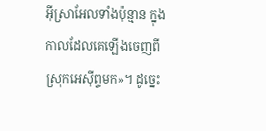អ៊ីស្រាអែលទាំងប៉ុន្មាន ក្នុងកាលដែលគេឡើងចេញពីស្រុកអេស៊ីព្ទមក»។ ដូច្នេះ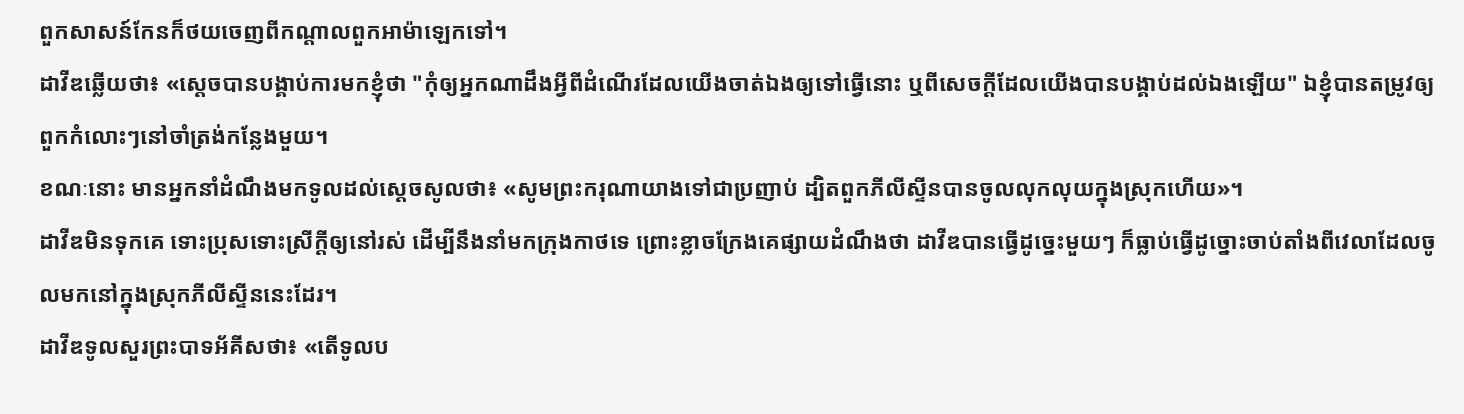ពួកសាសន៍កែនក៏ថយចេញពីកណ្ដាលពួកអាម៉ាឡេកទៅ។
ដាវីឌឆ្លើយថា៖ «ស្តេចបានបង្គាប់ការមកខ្ញុំថា "កុំឲ្យអ្នកណាដឹងអ្វីពីដំណើរដែលយើងចាត់ឯងឲ្យទៅធ្វើនោះ ឬពីសេចក្ដីដែលយើងបានបង្គាប់ដល់ឯងឡើយ" ឯខ្ញុំបានតម្រូវឲ្យពួកកំលោះៗនៅចាំត្រង់កន្លែងមួយ។
ខណៈនោះ មានអ្នកនាំដំណឹងមកទូលដល់ស្ដេចសូលថា៖ «សូមព្រះករុណាយាងទៅជាប្រញាប់ ដ្បិតពួកភីលីស្ទីនបានចូលលុកលុយក្នុងស្រុកហើយ»។
ដាវីឌមិនទុកគេ ទោះប្រុសទោះស្រីក្តីឲ្យនៅរស់ ដើម្បីនឹងនាំមកក្រុងកាថទេ ព្រោះខ្លាចក្រែងគេផ្សាយដំណឹងថា ដាវីឌបានធ្វើដូច្នេះមួយៗ ក៏ធ្លាប់ធ្វើដូច្នោះចាប់តាំងពីវេលាដែលចូលមកនៅក្នុងស្រុកភីលីស្ទីននេះដែរ។
ដាវីឌទូលសួរព្រះបាទអ័គីសថា៖ «តើទូលប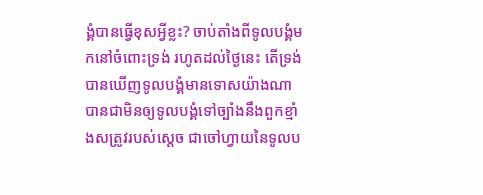ង្គំបានធ្វើខុសអ្វីខ្លះ? ចាប់តាំងពីទូលបង្គំមកនៅចំពោះទ្រង់ រហូតដល់ថ្ងៃនេះ តើទ្រង់បានឃើញទូលបង្គំមានទោសយ៉ាងណា បានជាមិនឲ្យទូលបង្គំទៅច្បាំងនឹងពួកខ្មាំងសត្រូវរបស់ស្តេច ជាចៅហ្វាយនៃទូលប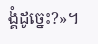ង្គំដូច្នេះ?»។